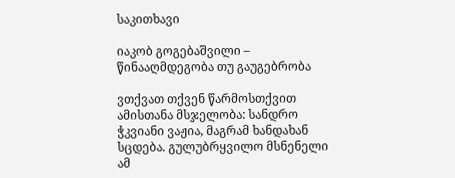საკითხავი

იაკობ გოგებაშვილი – წინააღმდეგობა თუ გაუგებრობა

ვთქვათ თქვენ წარმოსთქვით ამისთანა მსჯელობა: სანდრო ჭკვიანი ვაჟია, მაგრამ ხანდახან სცდება. გულუბრყვილო მსნენელი ამ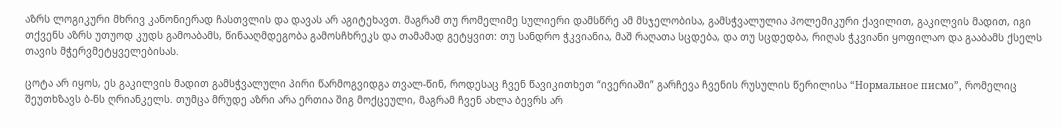აზრს ლოგიკური მხრივ კანონიერად ჩასთვლის და დავას არ აგიტეხავთ. მაგრამ თუ რომელიმე სულიერი დამსწრე ამ მსჯელობისა, გამსჭვალულია პოლემიკური ქავილით, გაკილვის მადით, იგი თქვენს აზრს უთუოდ კუდს გამოაბამს, წინააღმდეგობა გამოსჩხრეკს და თამამად გეტყვით: თუ სანდრო ჭკვიანია, მაშ რაღათა სცდება, და თუ სცდედბა, რიღას ჭკვიანი ყოფილაო და გააბამს ქსელს თავის მჭერვმეტყველებისას.

ცოტა არ იყოს, ეს გაკილვის მადით გამსჭვალული პირი წარმოგვიდგა თვალ-წინ, როდესაც ჩვენ წავიკითხეთ “ივერიაში” გარჩევა ჩვენის რუსულის წერილისა “Нормальное писмо”, რომელიც შეუთხზავს ბ-ნს ღრიანკელს. თუმცა მრუდე აზრი არა ერთია შიგ მოქცეული, მაგრამ ჩვენ ახლა ბევრს არ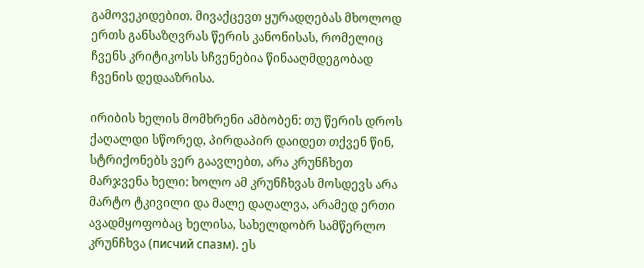გამოვეკიდებით. მივაქცევთ ყურადღებას მხოლოდ ერთს განსაზღვრას წერის კანონისას, რომელიც ჩვენს კრიტიკოსს სჩვენებია წინააღმდეგობად ჩვენის დედააზრისა.

ირიბის ხელის მომხრენი ამბობენ: თუ წერის დროს ქაღალდი სწორედ, პირდაპირ დაიდეთ თქვენ წინ, სტრიქონებს ვერ გაავლებთ, არა კრუნჩხეთ მარჯვენა ხელი: ხოლო ამ კრუნჩხვას მოსდევს არა მარტო ტკივილი და მალე დაღალვა, არამედ ერთი ავადმყოფობაც ხელისა, სახელდობრ სამწერლო კრუნჩხვა (писчий спазм). ეს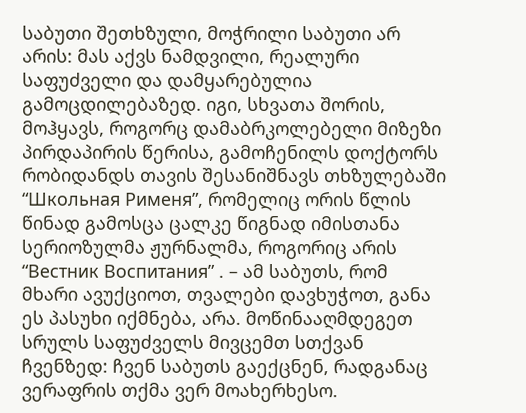საბუთი შეთხზული, მოჭრილი საბუთი არ არის: მას აქვს ნამდვილი, რეალური საფუძველი და დამყარებულია გამოცდილებაზედ. იგი, სხვათა შორის, მოჰყავს, როგორც დამაბრკოლებელი მიზეზი პირდაპირის წერისა, გამოჩენილს დოქტორს რობიდანდს თავის შესანიშნავს თხზულებაში “Школьная Рименя”, რომელიც ორის წლის წინად გამოსცა ცალკე წიგნად იმისთანა სერიოზულმა ჟურნალმა, როგორიც არის “Вестник Воспитания” . – ამ საბუთს, რომ მხარი ავუქციოთ, თვალები დავხუჭოთ, განა ეს პასუხი იქმნება, არა. მოწინააღმდეგეთ სრულს საფუძველს მივცემთ სთქვან ჩვენზედ: ჩვენ საბუთს გაექცნენ, რადგანაც ვერაფრის თქმა ვერ მოახერხესო.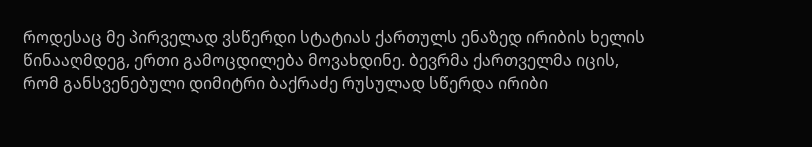როდესაც მე პირველად ვსწერდი სტატიას ქართულს ენაზედ ირიბის ხელის წინააღმდეგ, ერთი გამოცდილება მოვახდინე. ბევრმა ქართველმა იცის, რომ განსვენებული დიმიტრი ბაქრაძე რუსულად სწერდა ირიბი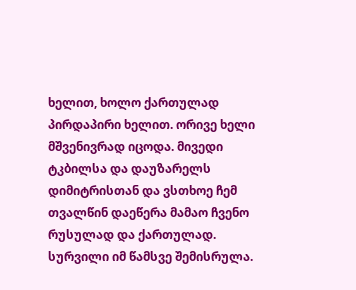ხელით, ხოლო ქართულად პირდაპირი ხელით. ორივე ხელი მშვენივრად იცოდა. მივედი ტკბილსა და დაუზარელს დიმიტრისთან და ვსთხოე ჩემ თვალწინ დაეწერა მამაო ჩვენო რუსულად და ქართულად. სურვილი იმ წამსვე შემისრულა.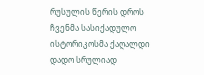რუსულის წერის დროს ჩვენმა სასიქადულო ისტორიკოსმა ქაღალდი დადო სრულიად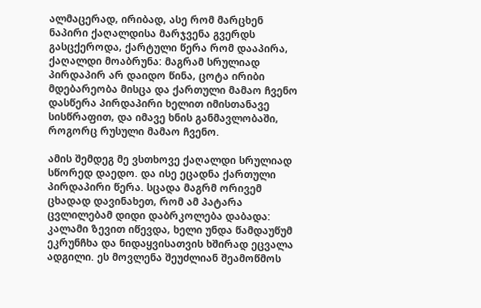ალმაცერად, ირიბად, ასე რომ მარცხენ ნაპირი ქაღალდისა მარჯვენა გვერდს გასცქეროდა, ქარტული წერა რომ დააპირა, ქაღალდი მოაბრუნა: მაგრამ სრულიად პირდაპირ არ დაიდო წინა, ცოტა ირიბი მდებარეობა მისცა და ქართული მამაო ჩვენო დასწერა პირდაპირი ხელით იმისთანავე სისწრაფით, და იმავე ხნის განმავლობაში, როგორც რუსული მამაო ჩვენო.

ამის შემდეგ მე ვსთხოვე ქაღალდი სრულიად სწორედ დაედო. და ისე ეცადნა ქართული პირდაპირი წერა. სცადა მაგრმ ორივემ ცხადად დავინახეთ, რომ ამ პატარა ცვლილებამ დიდი დაბრკოლება დაბადა: კალამი ზევით იწევდა, ხელი უნდა წამდაუწუმ ეკრუნჩხა და ნიდაყვისათვის ხშირად ეცვალა ადგილი. ეს მოვლენა შეუძლიან შეამოწმოს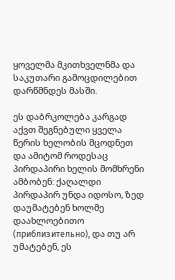ყოველმა მკითხველნმა და საკუთარი გამოცდილებით დარწმნდეს მასში.

ეს დაბრკოლება კარგად აქვთ შეგნებული ყველა წერის ხელობის მცოდნეთ და ამიტომ როდესაც პირდაპირი ხელის მომხრენი ამბობენ: ქაღალდი პირდაპირ უნდა იდოსო, ზედ დაუმატებენ ხოლმე დაახლოებითო (приблизительно), და თუ არ უმატებენ, ეს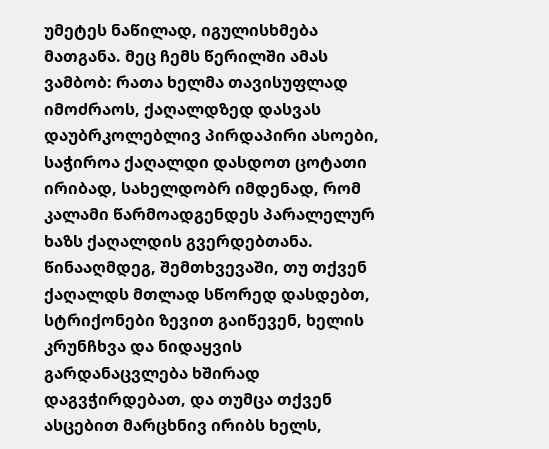უმეტეს ნაწილად, იგულისხმება მათგანა. მეც ჩემს წერილში ამას ვამბობ: რათა ხელმა თავისუფლად იმოძრაოს, ქაღალდზედ დასვას დაუბრკოლებლივ პირდაპირი ასოები, საჭიროა ქაღალდი დასდოთ ცოტათი ირიბად, სახელდობრ იმდენად, რომ კალამი წარმოადგენდეს პარალელურ ხაზს ქაღალდის გვერდებთანა. წინააღმდეგ, შემთხვევაში, თუ თქვენ ქაღალდს მთლად სწორედ დასდებთ, სტრიქონები ზევით გაიწევენ, ხელის კრუნჩხვა და ნიდაყვის გარდანაცვლება ხშირად დაგვჭირდებათ, და თუმცა თქვენ ასცებით მარცხნივ ირიბს ხელს,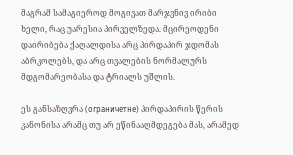მაგრამ სამაგიეროდ მოგივათ მარჯვნივ ირიბი ხელი, რაც უარესია პირველზედა. მცირეოდენი დაირიბება ქაღალდისა არც პირდაპირ ჯდომას აბრკოლებს, და არც თვალების ნორმალურს მდგომარეობასა და ტრიალს უშლის.

ეს განსაზღვრა (ограничетне) პირდაპირის წერის კანონისა არამც თუ არ ეწინააღმდეგება მას, არამედ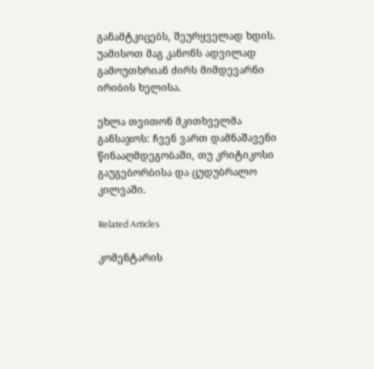განამტკიცებს, შეურყველად ხდის. უამისოთ მაგ კანონს ადვილად გამოუთხრიან ძირს მიმდევარნი ირიბის ხელისა.

ეხლა თვითონ მკითხველმა განსაჯოს: ჩვენ ვართ დამნაშავენი წინააღმდეგობაში, თუ კრიტიკოსი გაუგებორბისა და ცუდუბრალო კილვაში.

Related Articles

კომენტარის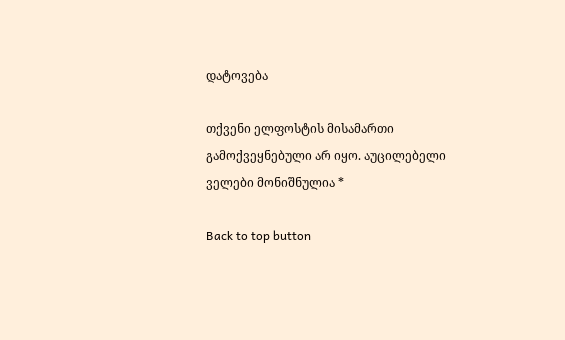დატოვება

თქვენი ელფოსტის მისამართი გამოქვეყნებული არ იყო. აუცილებელი ველები მონიშნულია *

Back to top button